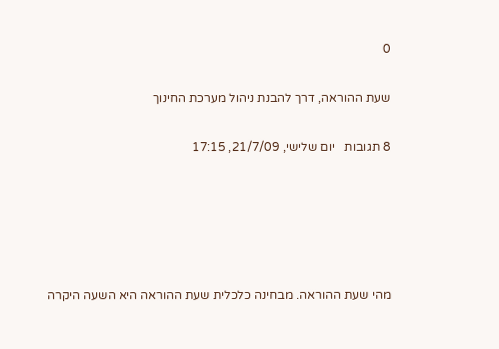0

שעת ההוראה, דרך להבנת ניהול מערכת החינוך

8 תגובות   יום שלישי, 21/7/09, 17:15





מהי שעת ההוראה. מבחינה כלכלית שעת ההוראה היא השעה היקרה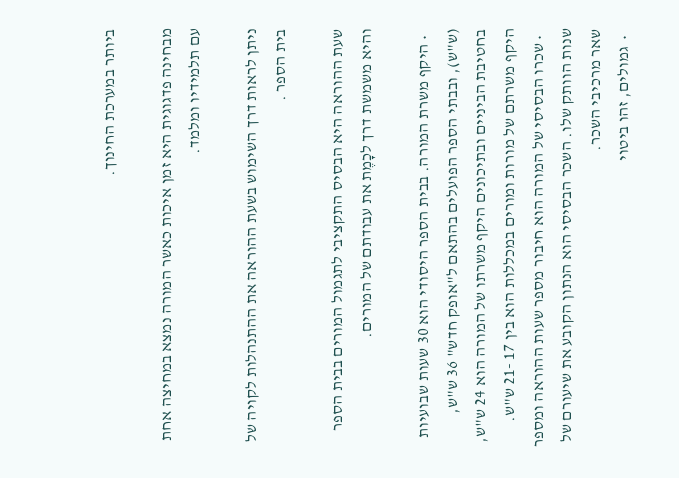ביותר במערכת החינוך.

מבחינה פדגוגית היא זמן איכות כאשר המורה נמצא במחיצה אחת עם תלמידיו ומלמד.

ניתן לראות דרך השימוש בשעת ההוראה את ההתנהלות לקויה של בית הספר .

שעת ההוראה היא הבסיס התקציבי לתגמול המורים בבית הספר והיא משמשת דרך לכָמֶת את עבודתם של המורים.

  • היקף משרת המורה. בבית הספר היסודי הוא 30 שעות שבועיות (ש"ש), ובבתי הספר הפועלים בהתאם ל"אופק חדש" 36 ש"ש, בחטיבת הביניים ובתיכונים היקף משרתו של המורה הוא 24 ש"ש, היקף משרתם של מורות ומורים במכללות הוא בין 17 -21 ש"ש.
  • שכרו הבסיסי של המורה הוא חיבור מספר שעות ההוראה ומספר שנות הוותק שלו. השכר הבסיסי הוא הנתון הקובע את שיעורם של שאר מרכיבי השכר.
  •  גמולים, זהו ביטוי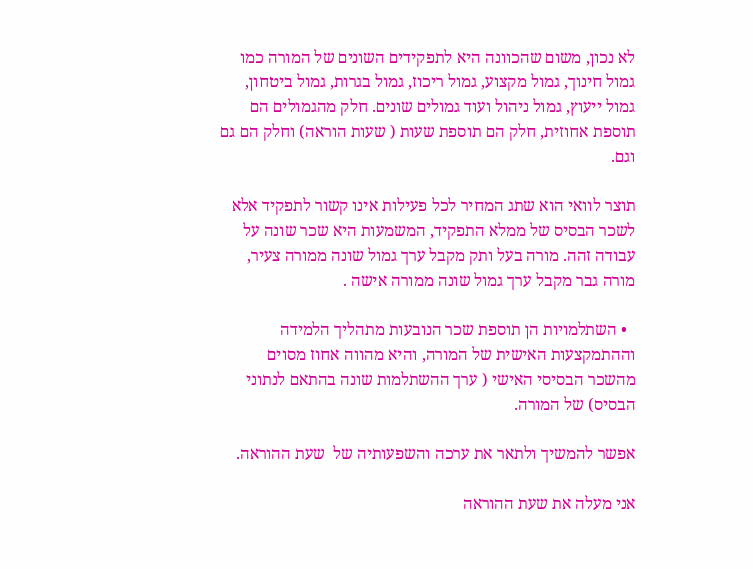לא נכון, משום שהכוונה היא לתפקידים השונים של המורה כמו גמול חינוך, גמול מקצוע, גמול ריכוז, גמול בגרות, גמול ביטחון, גמול ייעוץ, גמול ניהול ועוד גמולים שונים. חלק מהגמולים הם תוספת אחוזית, חלק הם תוספת שעות ( שעות הוראה) וחלק הם גם וגם.

תוצר לוואי הוא שתג המחיר לכל פעילות אינו קשור לתפקיד אלא לשכר הבסיס של ממלא התפקיד, המשמעות היא שכר שונה על עבודה זהה. מורה בעל ותק מקבל ערך גמול שונה ממורה צעיר, מורה גבר מקבל ערך גמול שונה ממורה אישה .

  • השתלמויות הן תוספת שכר הנובעות מתהליך הלמידה וההתמקצעות האישית של המורה, והיא מהווה אחוז מסוים מהשכר הבסיסי האישי ( ערך ההשתלמות שונה בהתאם לנתוני הבסיס) של המורה.

אפשר להמשיך ולתאר את ערכה והשפעותיה של  שעת ההוראה.

אני מעלה את שעת ההוראה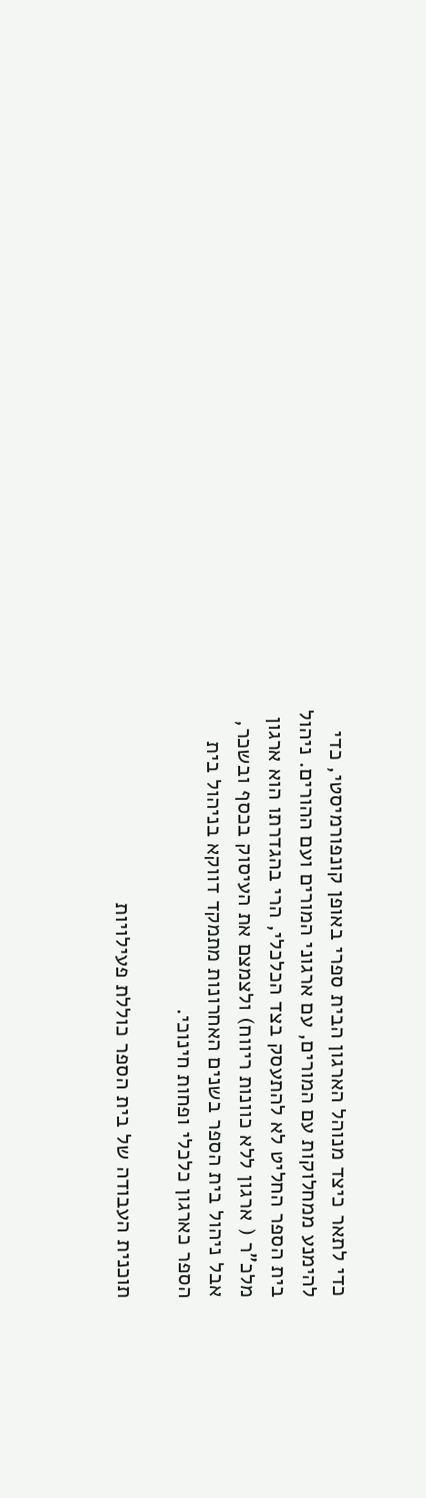כדי לתאר כיצד מנוהל הארגון הבית ספרי באופן קונפורמיסטי, כדי להימנע ממחלוקות עם המורים, עם ארגוני המורים ועם ההורים. ניהול בית הספר החליט לא להתעסק בצד הכלכלי, הרי בהגדרתו הוא ארגון מלכ"ר ( ארגון ללא כוונות ריווח) ולצמצם את העיסוק בכסף ובשכר, אבל ניהול בית הספר בשנים האחרונות מתמקד דווקא בניהול בית הספר כארגון כלכלי ופחות חינוכי.

תוכנית העבודה של בית הספר כוללת פעילויות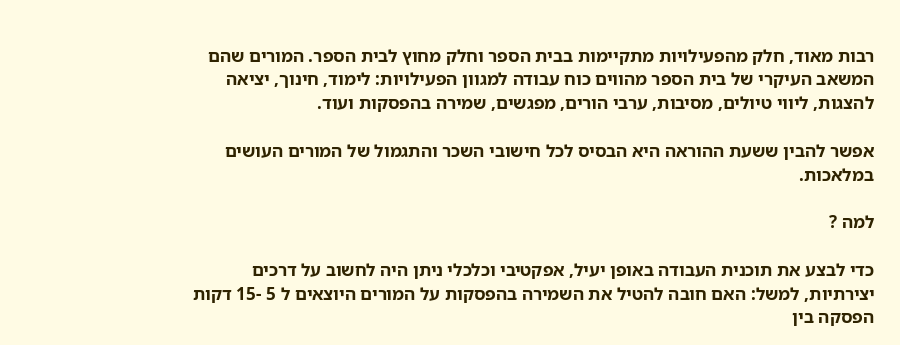רבות מאוד, חלק מהפעילויות מתקיימות בבית הספר וחלק מחוץ לבית הספר. המורים שהם המשאב העיקרי של בית הספר מהווים כוח עבודה למגוון הפעילויות: לימוד, חינוך, יציאה להצגות, ליווי טיולים, מסיבות, ערבי הורים, מפגשים, שמירה בהפסקות ועוד.

אפשר להבין ששעת ההוראה היא הבסיס לכל חישובי השכר והתגמול של המורים העושים במלאכות.

למה ?

כדי לבצע את תוכנית העבודה באופן יעיל, אפקטיבי וכלכלי ניתן היה לחשוב על דרכים יצירתיות, למשל: האם חובה להטיל את השמירה בהפסקות על המורים היוצאים ל 5 -15 דקות הפסקה בין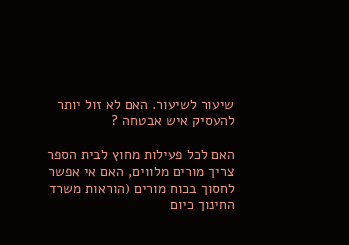שיעור לשיעור. האם לא זול יותר להעסיק איש אבטחה ?

האם לכל פעילות מחוץ לבית הספר צריך מורים מלווים, האם אי אפשר לחסוך בכוח מורים (הוראות משרד החינוך כיום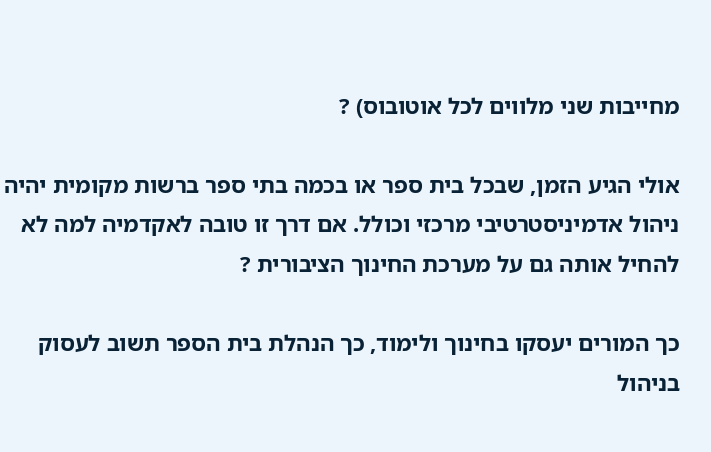מחייבות שני מלווים לכל אוטובוס) ?

אולי הגיע הזמן, שבכל בית ספר או בכמה בתי ספר ברשות מקומית יהיה ניהול אדמיניסטרטיבי מרכזי וכולל. אם דרך זו טובה לאקדמיה למה לא להחיל אותה גם על מערכת החינוך הציבורית ?

כך המורים יעסקו בחינוך ולימוד, כך הנהלת בית הספר תשוב לעסוק בניהול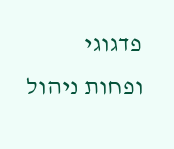פדגוגי ופחות ניהול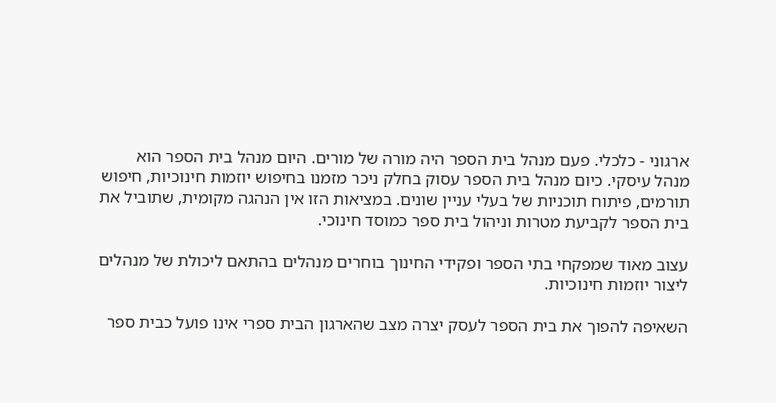ארגוני - כלכלי. פעם מנהל בית הספר היה מורה של מורים. היום מנהל בית הספר הוא מנהל עיסקי. כיום מנהל בית הספר עסוק בחלק ניכר מזמנו בחיפוש יוזמות חינוכיות, חיפוש תורמים, פיתוח תוכניות של בעלי עניין שונים. במציאות הזו אין הנהגה מקומית, שתוביל את בית הספר לקביעת מטרות וניהול בית ספר כמוסד חינוכי.

עצוב מאוד שמפקחי בתי הספר ופקידי החינוך בוחרים מנהלים בהתאם ליכולת של מנהלים ליצור יוזמות חינוכיות.

השאיפה להפוך את בית הספר לעסק יצרה מצב שהארגון הבית ספרי אינו פועל כבית ספר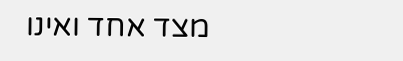מצד אחד ואינו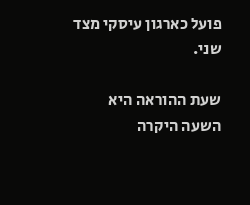פועל כארגון עיסקי מצד שני.

שעת ההוראה היא השעה היקרה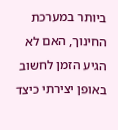ביותר במערכת החינוך, האם לא הגיע הזמן לחשוב באופן יצירתי כיצד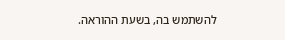להשתמש בה, בשעת ההוראה.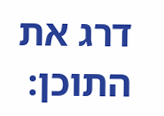דרג את התוכן: